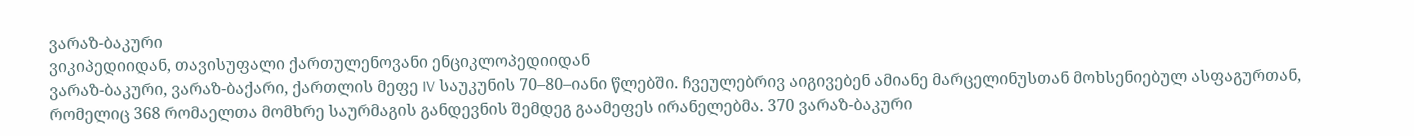ვარაზ-ბაკური
ვიკიპედიიდან, თავისუფალი ქართულენოვანი ენციკლოპედიიდან
ვარაზ-ბაკური, ვარაზ-ბაქარი, ქართლის მეფე IV საუკუნის 70–80–იანი წლებში. ჩვეულებრივ აიგივებენ ამიანე მარცელინუსთან მოხსენიებულ ასფაგურთან, რომელიც 368 რომაელთა მომხრე საურმაგის განდევნის შემდეგ გაამეფეს ირანელებმა. 370 ვარაზ-ბაკური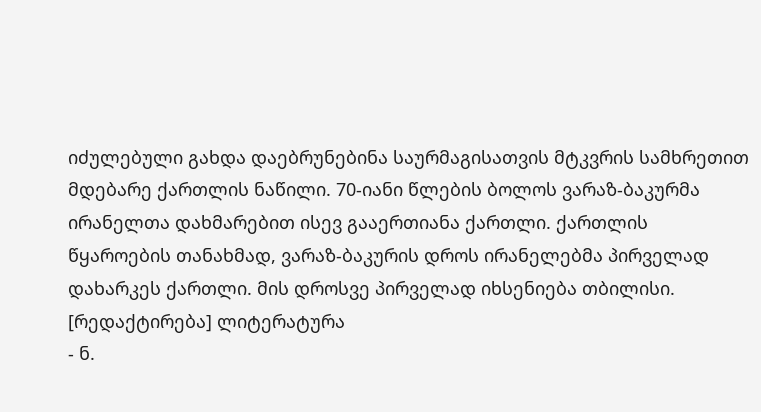იძულებული გახდა დაებრუნებინა საურმაგისათვის მტკვრის სამხრეთით მდებარე ქართლის ნაწილი. 70-იანი წლების ბოლოს ვარაზ-ბაკურმა ირანელთა დახმარებით ისევ გააერთიანა ქართლი. ქართლის წყაროების თანახმად, ვარაზ-ბაკურის დროს ირანელებმა პირველად დახარკეს ქართლი. მის დროსვე პირველად იხსენიება თბილისი.
[რედაქტირება] ლიტერატურა
- ნ.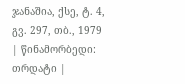ჯანაშია, ქსე, ტ. 4, გვ. 297, თბ., 1979
| წინამორბედი: თრდატი |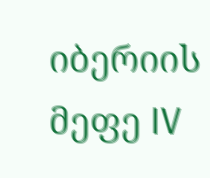იბერიის მეფე IV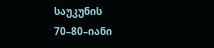საუკუნის 70–80–იანი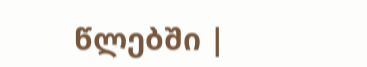წლებში |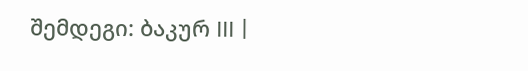შემდეგი: ბაკურ III |